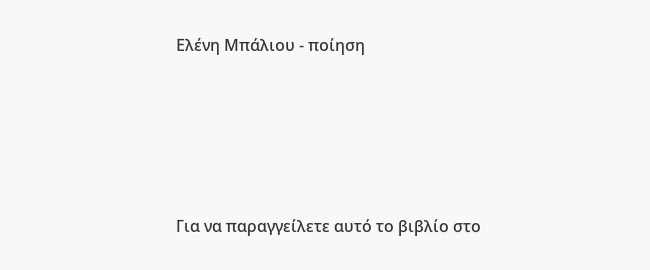Ελένη Μπάλιου - ποίηση





Για να παραγγείλετε αυτό το βιβλίο στο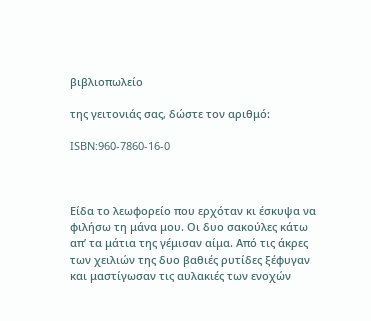βιβλιοπωλείο

της γειτονιάς σας, δώστε τον αριθμό:

ISBN:960-7860-16-0



Είδα το λεωφορείο που ερχόταν κι έσκυψα να φιλήσω τη μάνα μου. Οι δυο σακούλες κάτω απ’ τα μάτια της γέμισαν αίμα. Από τις άκρες των χειλιών της δυο βαθιές ρυτίδες ξέφυγαν και μαστίγωσαν τις αυλακιές των ενοχών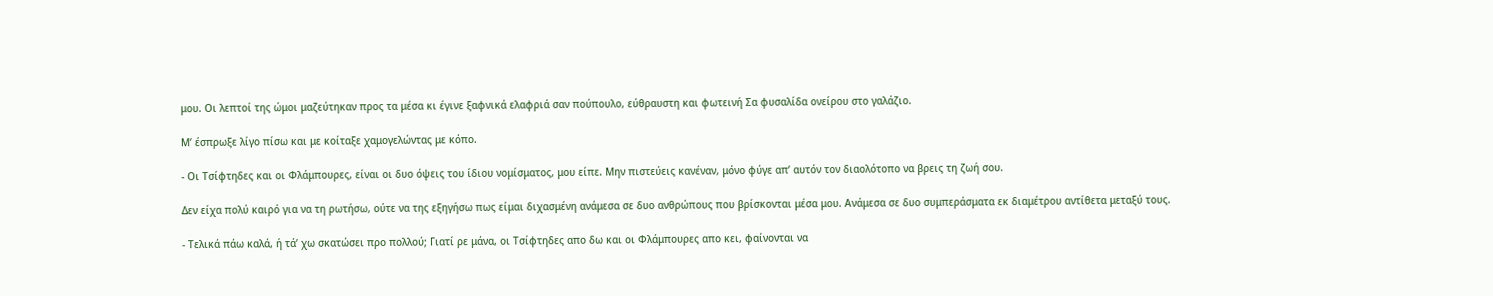μου. Οι λεπτοί της ώμοι μαζεύτηκαν προς τα μέσα κι έγινε ξαφνικά ελαφριά σαν πούπουλο, εύθραυστη και φωτεινή Σα φυσαλίδα ονείρου στο γαλάζιο.

Μ’ έσπρωξε λίγο πίσω και με κοίταξε χαμογελώντας με κόπο.

- Οι Τσίφτηδες και οι Φλάμπουρες, είναι οι δυο όψεις του ίδιου νομίσματος, μου είπε. Μην πιστεύεις κανέναν, μόνο φύγε απ’ αυτόν τον διαολότοπο να βρεις τη ζωή σου.

Δεν είχα πολύ καιρό για να τη ρωτήσω, ούτε να της εξηγήσω πως είμαι διχασμένη ανάμεσα σε δυο ανθρώπους που βρίσκονται μέσα μου. Ανάμεσα σε δυο συμπεράσματα εκ διαμέτρου αντίθετα μεταξύ τους.

- Τελικά πάω καλά, ή τά’ χω σκατώσει προ πολλού; Γιατί ρε μάνα, οι Τσίφτηδες απο δω και οι Φλάμπουρες απο κει, φαίνονται να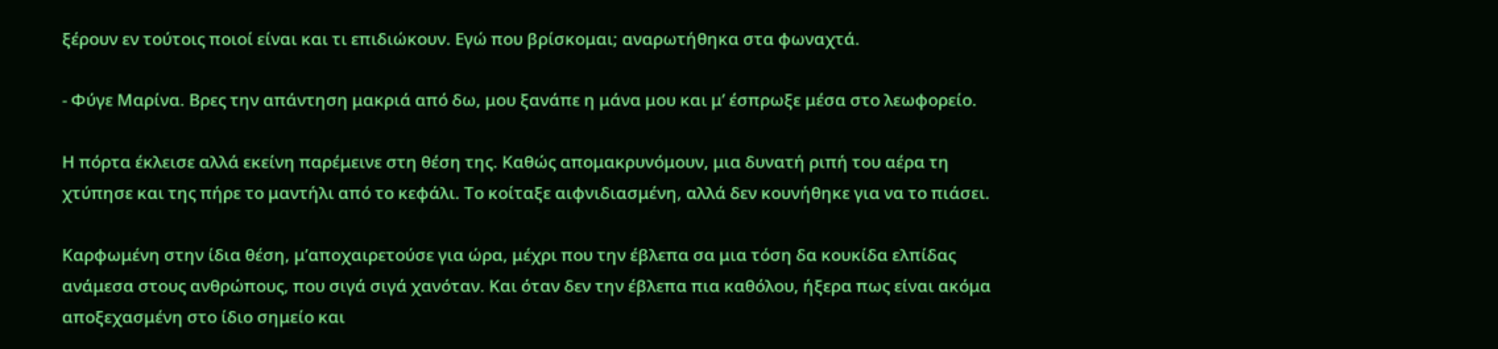ξέρουν εν τούτοις ποιοί είναι και τι επιδιώκουν. Εγώ που βρίσκομαι; αναρωτήθηκα στα φωναχτά.

- Φύγε Μαρίνα. Βρες την απάντηση μακριά από δω, μου ξανάπε η μάνα μου και μ’ έσπρωξε μέσα στο λεωφορείο.

Η πόρτα έκλεισε αλλά εκείνη παρέμεινε στη θέση της. Καθώς απομακρυνόμουν, μια δυνατή ριπή του αέρα τη χτύπησε και της πήρε το μαντήλι από το κεφάλι. Το κοίταξε αιφνιδιασμένη, αλλά δεν κουνήθηκε για να το πιάσει.

Καρφωμένη στην ίδια θέση, μ’αποχαιρετούσε για ώρα, μέχρι που την έβλεπα σα μια τόση δα κουκίδα ελπίδας ανάμεσα στους ανθρώπους, που σιγά σιγά χανόταν. Και όταν δεν την έβλεπα πια καθόλου, ήξερα πως είναι ακόμα αποξεχασμένη στο ίδιο σημείο και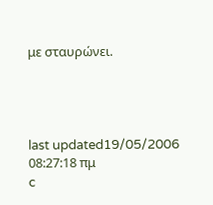με σταυρώνει.




last updated19/05/2006 08:27:18 πμ
c